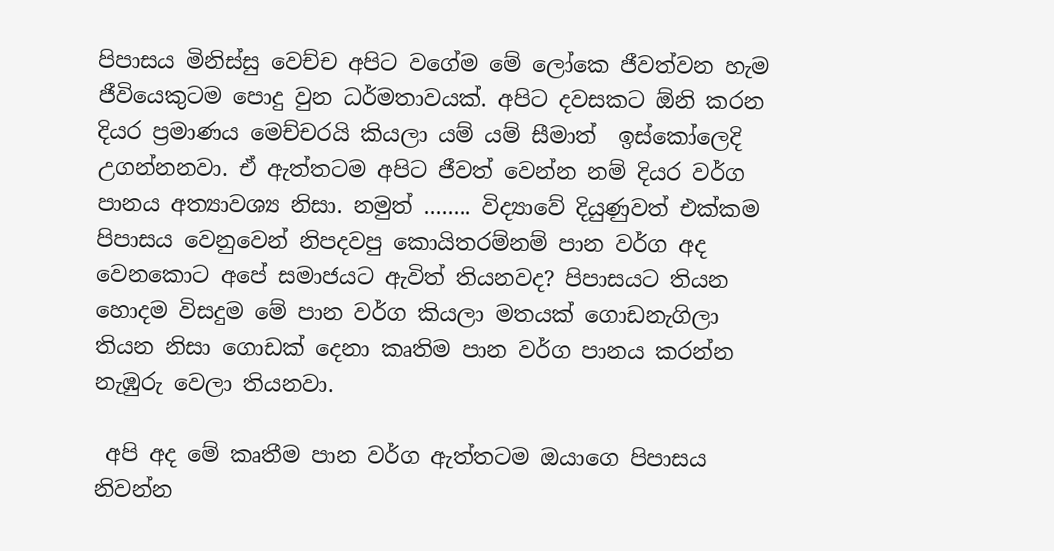පිපාසය මිනිස්සු වෙච්ච අපිට වගේම මේ ලෝකෙ ජීවත්වන හැම ජීවියෙකුටම පොදු වුන ධර්මතාවයක්. අපි‍ට දවසකට ඕනි කරන දියර ප්‍රමාණය මෙච්චරයි කියලා යම් යම් සීමාත්  ඉස්කෝලෙදි උගන්නනවා. ඒ ඇත්තටම අපිට ජීවත් වෙන්න නම් දියර වර්ග පානය අත්‍යාවශ්‍ය නිසා. නමුත් ........ විද්‍යාවේ දියුණුවත් එක්කම පිපාසය වෙනුවෙන් නිපදවපු කොයිතරම්නම් පාන වර්ග අද වෙනකොට අපේ සමාජයට ඇවිත් තියනවද? පිපාසයට තියන හොදම විසදුම මේ පාන වර්ග කියලා මතයක් ගොඩනැගිලා තියන නිසා ගොඩක් දෙනා කෘතිම පාන වර්ග පානය කරන්න නැඹුරු වෙලා තියනවා.

 අපි අද මේ කෘතීම පාන වර්ග ඇත්තටම ඔයාගෙ පිපාසය නිවන්න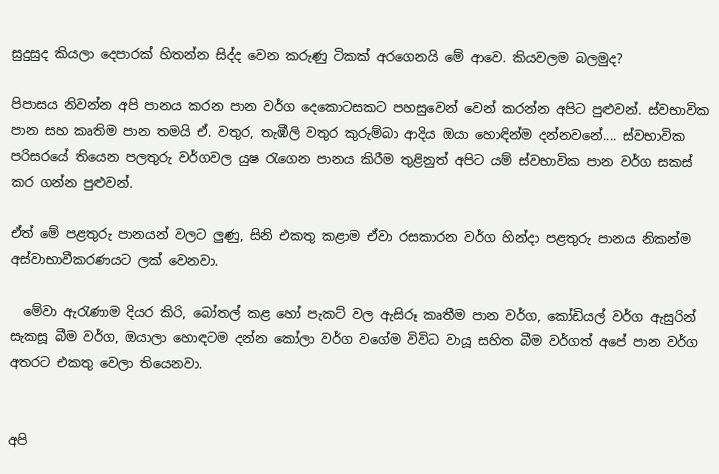සුදුසුද කියලා දෙපාරක් හිතන්න සිද්ද වෙන කරුණු ටිකක් අරගෙනයි මේ ආවෙ. කියවලම බලමුද?

පිපාසය නිවන්න අපි පානය කරන පාන වර්ග දෙකොටසකට පහසුවෙන් වෙන් කරන්න අපිට පුළුවන්. ස්වභාවික පාන සහ කෘතිම පාන තමයි ඒ. වතුර, තැඹීලි වතුර කුරුම්බා ආදිය ඔයා හොඳින්ම දන්නවනේ.... ස්වභාවික පරිසරයේ තියෙන පලතුරු වර්ගවල යුෂ රැගෙන පානය කිරීම තුළිනුත් අපිට යම් ස්වභාවික පාන වර්ග සකස්  කර ගන්න පුළුවන්.

ඒත් මේ පළතුරු පානයන් වලට ලුණු, සිනි එකතු කළාම ඒවා රසකාරන වර්ග හින්දා පළතුරු පානය නිකන්ම අස්වාභාවීකරණයට ලක් වෙනවා.

  මේවා ඇරැණාම දියර කිරි, බෝතල් කළ හෝ පැකට් වල ඇසිරූ කෘතීම පාන වර්ග, කෝඩියල් වර්ග ඇසුරින් සැකසූ බීම වර්ග, ඔයාලා හොඳටම දන්න කෝලා වර්ග වගේම විවිධ වායූ සහිත බීම වර්ගත් අපේ පාන වර්ග අතරට එකතු වෙලා තියෙනවා.


අපි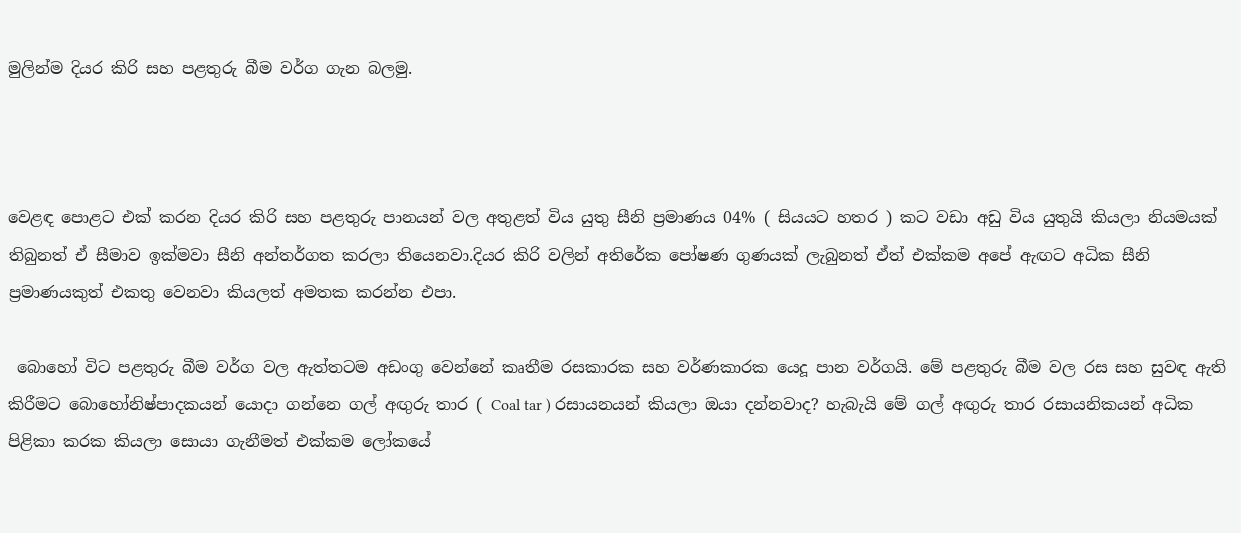මුලින්ම දියර කිරි සහ පළතුරු බීම වර්ග ගැන බලමු.



වෙළඳ පොළට එක් කරන දියර කිරි සහ පළතුරු පානයන් වල අතුළත් විය යුතු සීනි ප්‍රමාණය 04% ( සියයට හතර ) කට වඩා අඩු විය යුතුයි කියලා නියමයක් තිබුනත් ඒ සීමාව ඉක්මවා සීනි අන්තර්ගත කරලා තියෙනවා.දියර කිරි වලින් අතිරේක පෝෂණ ගුණයක් ලැබුනත් ඒත් එක්කම අපේ ඇඟට අධික සීනි ප්‍රමාණයකුත් එකතු වෙනවා කියලත් අමතක කරන්න එපා.

 බොහෝ විට පළතුරු බීම වර්ග වල ඇත්තටම අඩංගු වෙන්නේ කෘතීම රසකාරක සහ වර්ණකාරක යෙදූ පාන වර්ගයි. මේ පළතුරු බීම වල රස සහ සුවඳ ඇති කිරීමට බොහෝනිෂ්පාදකයන් යොදා ගන්නෙ ගල් අඟුරු තාර ( Coal tar ) රසායනයන් කියලා ඔයා දන්නවාද? හැබැයි මේ ගල් අඟුරු තාර රසායනිකයන් අධික පිළිකා කරක කියලා සොයා ගැනීමත් එක්කම ලෝකයේ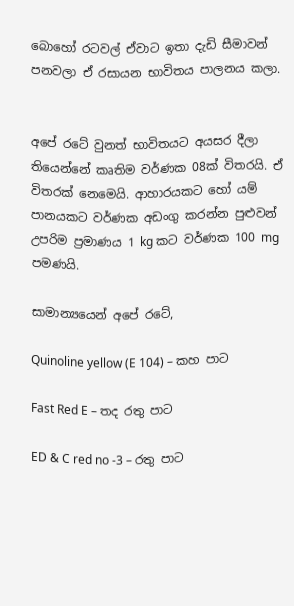බොහෝ රටවල් ඒවාට ඉතා දැඩි සීමාවන් පනවලා ඒ රසායන භාවිතය පාලනය කලා.


අපේ ‍රටේ වුනත් භාවිතයට අයසර දීලා තියෙන්නේ කෘතිම වර්ණක 08ක් විතරයි. ඒ විතරක් නෙමෙයි. ආහාරයකට හෝ යම් පානයකට වර්ණක අඩංගු කරන්න පුළුවන් උපරිම ප්‍රමාණය 1 kg කට වර්ණක 100 mg පමණයි.

සාමාන්‍යයෙන් අපේ රටේ,

Quinoline yellow (E 104) – කහ පාට

Fast Red E – තද රතු පාට

ED & C red no -3 – රතු පාට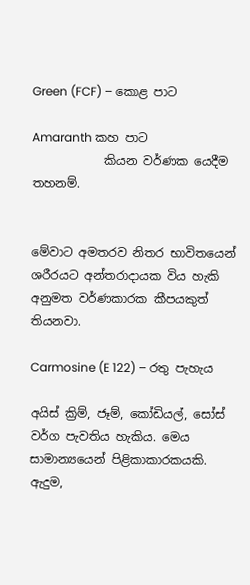Green (FCF) – කොළ පාට

Amaranth කහ පාට
            කියන වර්ණක යෙදීම තහනම්.


මේවාට අමතරව නිතර භාවිතයෙන් ශරීරයට අන්තරාදායක විය හැකි අනුමත වර්ණකාරක කීපයකුත් තියනවා.

Carmosine (E 122) – රතු පැහැය

අයිස් ක්‍රිම්, ජෑම්, කෝඩියල්, සෝස් වර්ග පැවතිය හැකිය. මෙය සාමාන්‍යයෙන් පිළිකාකාරකයකි. ඇදුම,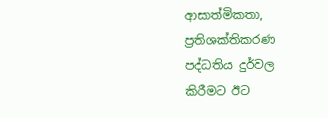ආසාත්මිකතා, ප්‍රතිශක්තිකරණ පද්ධතිය දුර්වල කිරීමට ඊට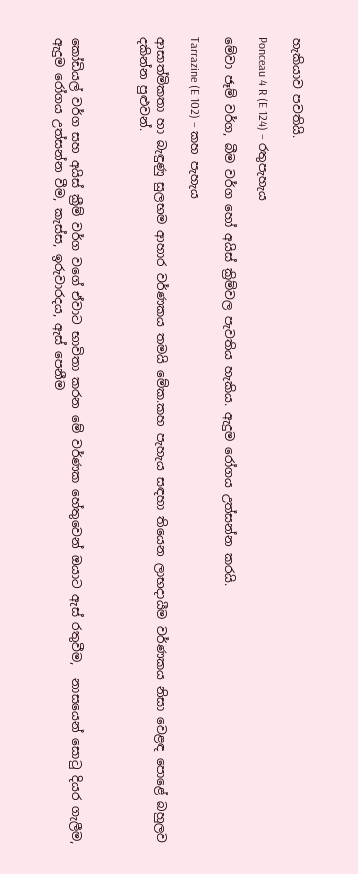හැකියාව පවතියි.

Ponceau 4 R (E 124) – රතුපැහැය

මේවා ජෑම් වර්ග, බීම වර්ග හෝ අයිස් ක්‍රිම්වල පැවතිය හැකිය. ඇදුම රෝගය උත්සන්න කරයි.

Tarrazine (E 102) – කහ පැහැය

ආසාත්මිකතා හා බැඳුණු සුලභම ආහාර වර්ණකය තමයි මේක.කහ පැහැය සඳහා තියෙන ලාභදායීම වර්ණකය නිසා වෙළඳ පොළේ බහුලව දකින්න පුළුවන්.



කෝඩියල් වර්ග සහ අයිස් ක්‍රීම් වර්ග වගේ ඒවාට භාවිතා කරන මේ වර්ණක හේතුවෙන් ඔයාට ඇස් රතුවීම,  නාසයෙන් සොටු දියර ගැලීම, ඇදුම රෝගය උත්සන්න වීම, කැස්ස, ඉරුවාරදය, ඇස් පෙනීම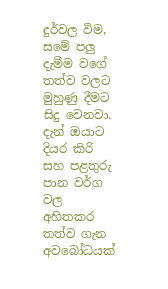දුර්වල විම, සමේ පලු දැමීම වගේ තත්ව වලට මුහුණු දීමට සිදු වෙනවා.
දැන් ඔයාට දියර කිරි සහ පළතුරු පාන වර්ග වල අහිතකර තත්ව ගැන අවබෝධයක්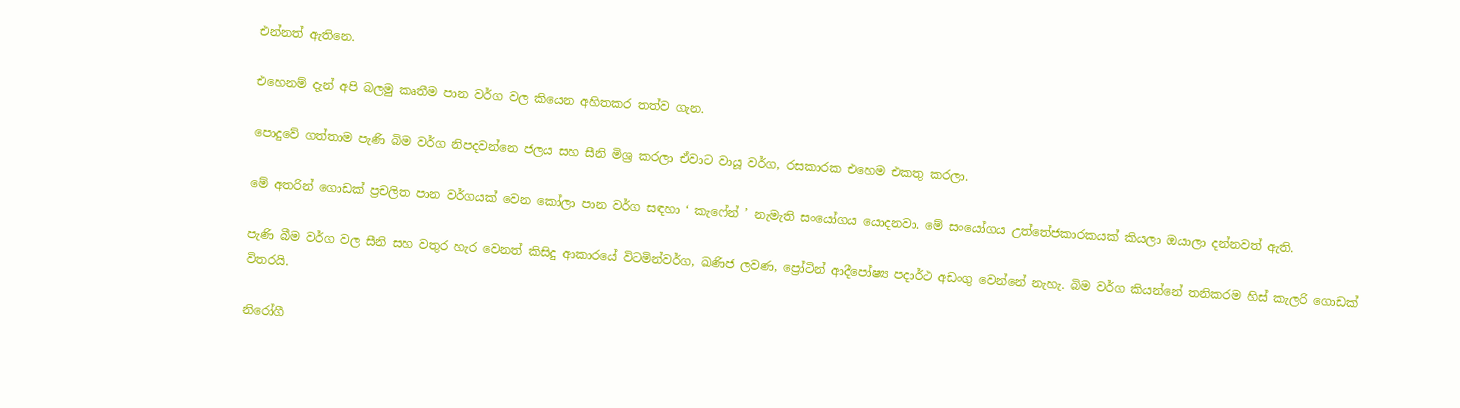එන්නත් ඇතිනෙ.

එහෙනම් දැන් අපි බලමු කෘතීම පාන වර්ග වල කියෙන අහිතකර තත්ව ගැන.

පොදුවේ ගත්තාම පැණි බිම වර්ග නිපදවන්නෙ ජලය සහ සීනි මිශ්‍ර කරලා ඒවාට වායූ වර්ග, රසකාරක එහෙම එකතු කරලා.

මේ අතරින් ගොඩක් ප්‍රචලිත පාන වර්ගයක් වෙන කෝලා පාන වර්ග සඳහා ‘ කැෆේන් ’ නැමැති සංයෝගය යොදනවා. මේ සංයෝගය උත්තේජකාරකයක් කියලා ඔයාලා දන්නවත් ඇති.

පැණි බීම වර්ග වල සීනි සහ වතුර හැර වෙනත් කිසිදු ආකාරයේ විටමින්වර්ග, ඛණිජ ලවණ, ප්‍රෝටින් ආදීපෝෂ්‍ය පදාර්ථ අඩංගු වෙන්නේ නැහැ. බිම වර්ග කියන්නේ තනිකරම හිස් කැලරි ගොඩක් විතරයි.

නිරෝගී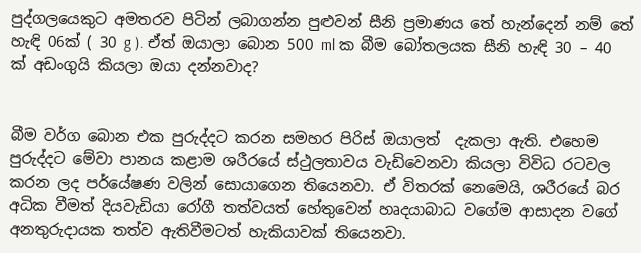පුද්ගලයෙකුට අමතරව පිටින් ලබාගන්න පුළුවන් සීනි ප්‍රමාණය තේ හැන්දෙන් නම් තේ හැඳි 06ක් ( 30 g ). ඒත් ඔයාලා බොන 500 ml ක බීම බෝතලයක සීනි හැඳි 30 – 40 ක් අඩංගුයි කියලා ඔයා දන්නවාද?


බීම වර්ග බොන එක පුරුද්දට කරන සමහර පිරිස් ඔයාලත්  දැකලා ඇති. එහෙම පුරුද්දට මේවා පානය කළාම ශරීරයේ ස්ථුලතාවය වැඩිවෙනවා කියලා විවිධ රටවල කරන ලද පර්යේෂණ වලින් සොයාගෙන තියෙනවා. ඒ විතරක් නෙමෙයි, ශරීරයේ බර අධික වීමත් දියවැඩියා රෝගී තත්වයත් හේතුවෙන් හෘදයාබාධ වගේම ආසාදන වගේ අනතුරුදායක තත්ව ඇතිවීමටත් හැකියාවක් තියෙනවා.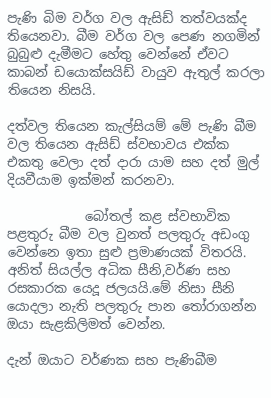පැණි බිම වර්ග වල ඇසිඩ් තත්වයක්ද තියෙනවා. බීම වර්ග වල පෙණ නගමින් බුබුළු දැමීමට හේතු වෙන්නේ ඒවට කාබන් ඩයොක්සයිඩ් වායුව ඇතුල් කරලා තියෙන නිසයි.

දත්වල තියෙන කැල්සියම් මේ පැණි බීම වල තියෙන ඇසිඩ් ස්වභාවය එක්ක එකතු වෙලා දත් දාරා යාම සහ දත් මුල් දියවීයාම ඉක්මන් කරනවා.

            බෝතල් කළ ස්වභාවික පළතුරු බීම වල වුනත් පලතුරු අඩංගු වෙන්නෙ ඉතා සුළු ප්‍රමාණයක් විතරයි. අනිත් සියල්ල අධික සීනි,වර්ණ සහ රසකාරක යෙදූ ජලයයි.මේ නිසා සීනි යොදලා නැති පලතුරු පාන තෝරාගන්න ඔයා සැළකිලිමත් වෙන්න.

දැන් ඔයාට වර්ණක සහ පැණිබීම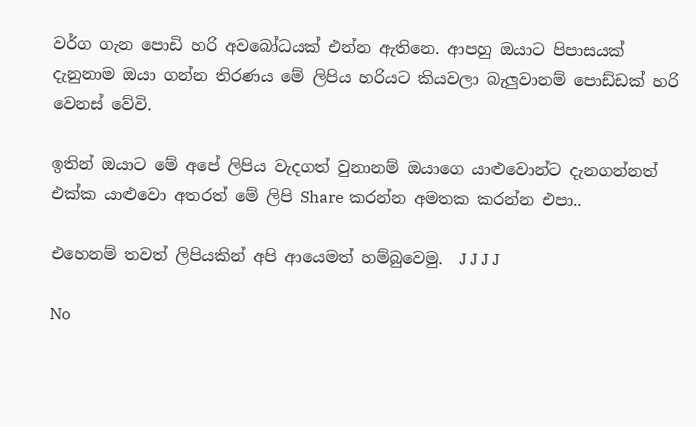වර්ග ගැන පොඩි හරි අවබෝධයක් එන්න ඇතිනෙ. ආපහු ඔයාට පිපාසයක් දැනුනාම ඔයා ගන්න තිරණය මේ ලිපිය හරියට කියවලා බැලුවානම් පොඩ්ඩක් හරි වෙනස් වේවි.

ඉතින් ඔයාට මේ අපේ ලිපිය වැදගත් වුනානම් ඔයාගෙ යාළුවොන්ට දැනගන්නත් එක්ක යාළුවො අතරත් මේ ලිපි Share කරන්න අමතක කරන්න එපා..

එහෙනම් තවත් ලිපියකින් අපි ආයෙමත් හම්බුවෙමු.  J J J J

No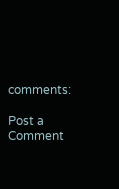comments:

Post a Comment